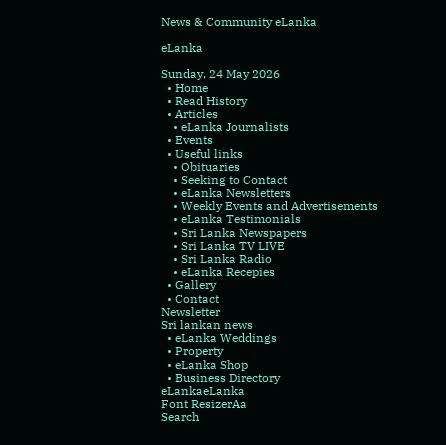News & Community eLanka

eLanka

Sunday, 24 May 2026
  • Home
  • Read History
  • Articles
    • eLanka Journalists
  • Events
  • Useful links
    • Obituaries
    • Seeking to Contact
    • eLanka Newsletters
    • Weekly Events and Advertisements
    • eLanka Testimonials
    • Sri Lanka Newspapers
    • Sri Lanka TV LIVE
    • Sri Lanka Radio
    • eLanka Recepies
  • Gallery
  • Contact
Newsletter
Sri lankan news
  • eLanka Weddings
  • Property
  • eLanka Shop
  • Business Directory
eLankaeLanka
Font ResizerAa
Search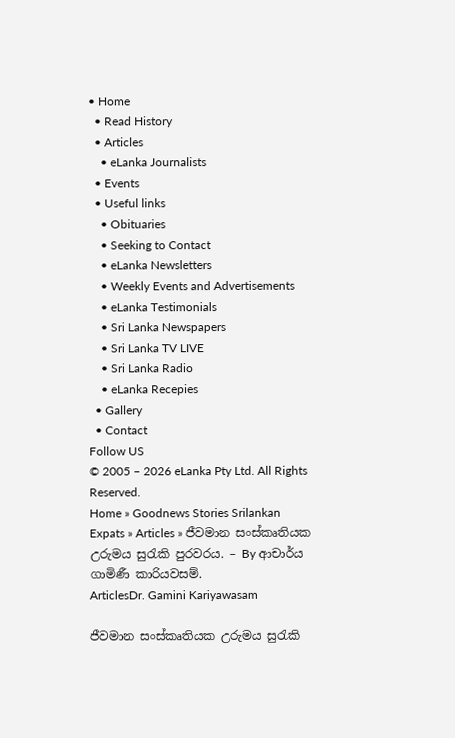• Home
  • Read History
  • Articles
    • eLanka Journalists
  • Events
  • Useful links
    • Obituaries
    • Seeking to Contact
    • eLanka Newsletters
    • Weekly Events and Advertisements
    • eLanka Testimonials
    • Sri Lanka Newspapers
    • Sri Lanka TV LIVE
    • Sri Lanka Radio
    • eLanka Recepies
  • Gallery
  • Contact
Follow US
© 2005 – 2026 eLanka Pty Ltd. All Rights Reserved.
Home » Goodnews Stories Srilankan Expats » Articles » ජීවමාන සංස්කෘතියක උරුමය සුරැකි පුරවරය. – By ආචාර්ය ගාමිණී කාරියවසම්.
ArticlesDr. Gamini Kariyawasam

ජීවමාන සංස්කෘතියක උරුමය සුරැකි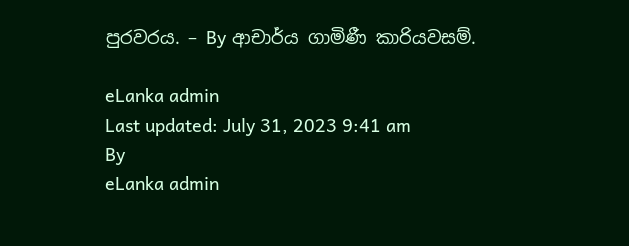පුරවරය. – By ආචාර්ය ගාමිණී කාරියවසම්.

eLanka admin
Last updated: July 31, 2023 9:41 am
By
eLanka admin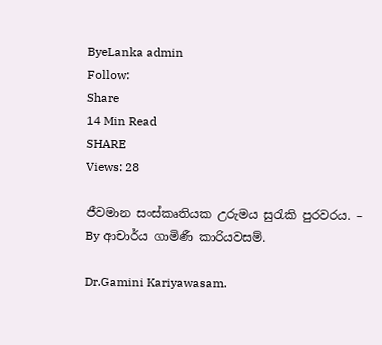ByeLanka admin
Follow:
Share
14 Min Read
SHARE
Views: 28

ජීවමාන සංස්කෘතියක උරුමය සුරැකි පුරවරය. – By ආචාර්ය ගාමිණී කාරියවසම්.

Dr.Gamini Kariyawasam.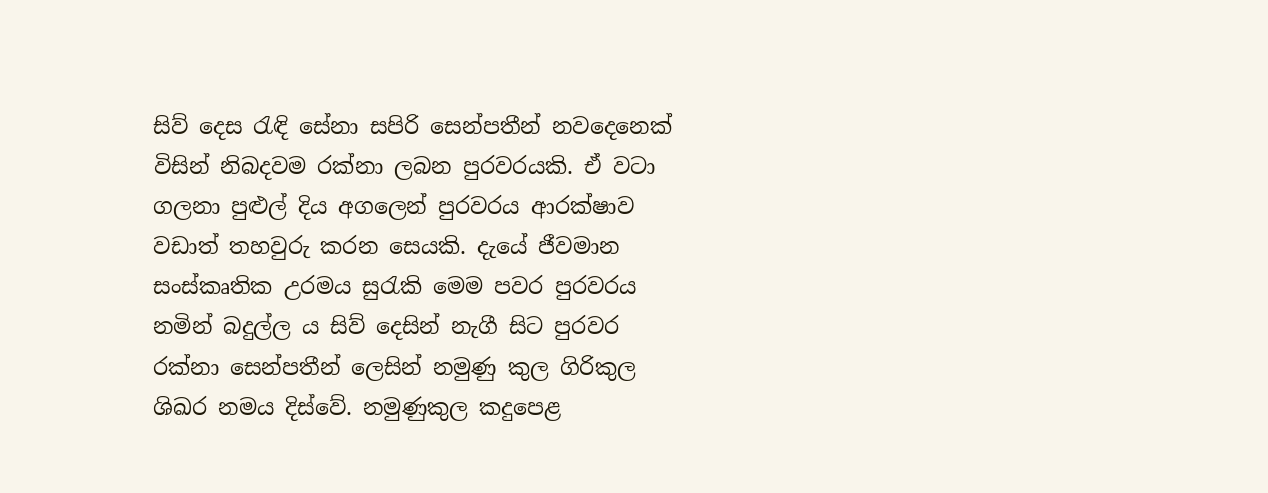සිව් දෙස රැඳි සේනා සපිරි සෙන්පතීන් නවදෙනෙක් විසින් නිබදවම රක්නා ලබන පුරවරයකි. ඒ වටා ගලනා පුළුල් දිය අගලෙන් පුරවරය ආරක්ෂාව වඩාත් තහවුරු කරන සෙයකි. දැයේ ජීවමාන සංස්කෘතික උරමය සුරැකි මෙම පවර පුරවරය නමින් බදුල්ල ය සිව් දෙසින් නැගී සිට පුරවර රක්නා සෙන්පතීන් ලෙසින් නමුණු කුල ගිරිකුල ශිඛර නමය දිස්වේ. නමුණුකුල කදුපෙළ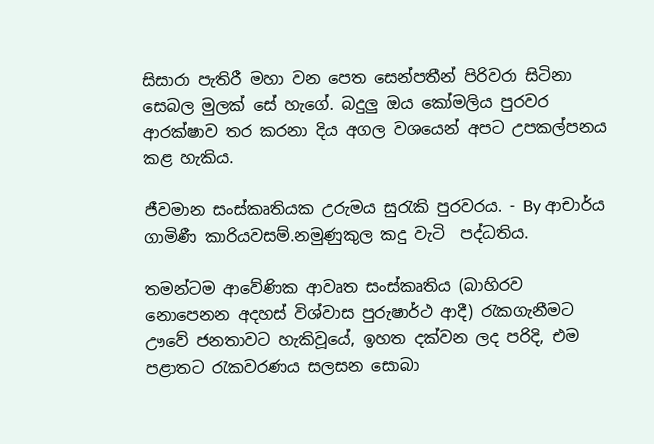සිසාරා පැතිරී මහා වන පෙත සෙන්පතීන් පිරිවරා සිටිනා සෙබල මුලක් සේ හැගේ. බදුලු ඔය කෝමලිය පුරවර ආරක්ෂාව තර කරනා දිය අගල වශයෙන් අපට උපකල්පනය කළ හැකිය.

ජීවමාන සංස්කෘතියක උරුමය සුරැකි පුරවරය. - By ආචාර්ය ගාමිණී කාරියවසම්.නමුණුකුල කදු වැටි  පද්ධතිය.

තමන්ටම ආවේණික ආවෘත සංස්කෘතිය (බාහිරව නොපෙනන අදහස් විශ්වාස පුරුෂාර්ථ ආදී) රැකගැනීමට ඌවේ ජනතාවට හැකිවූයේ, ඉහත දක්වන ලද පරිදි, එම පළාතට රැකවරණය සලසන සොබා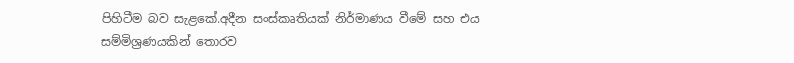පිහිටීම බව සැළකේ.අදීන සංස්කෘතියක් නිර්මාණය වීමේ සහ එය සම්මිශ්‍රණයකින් තොරව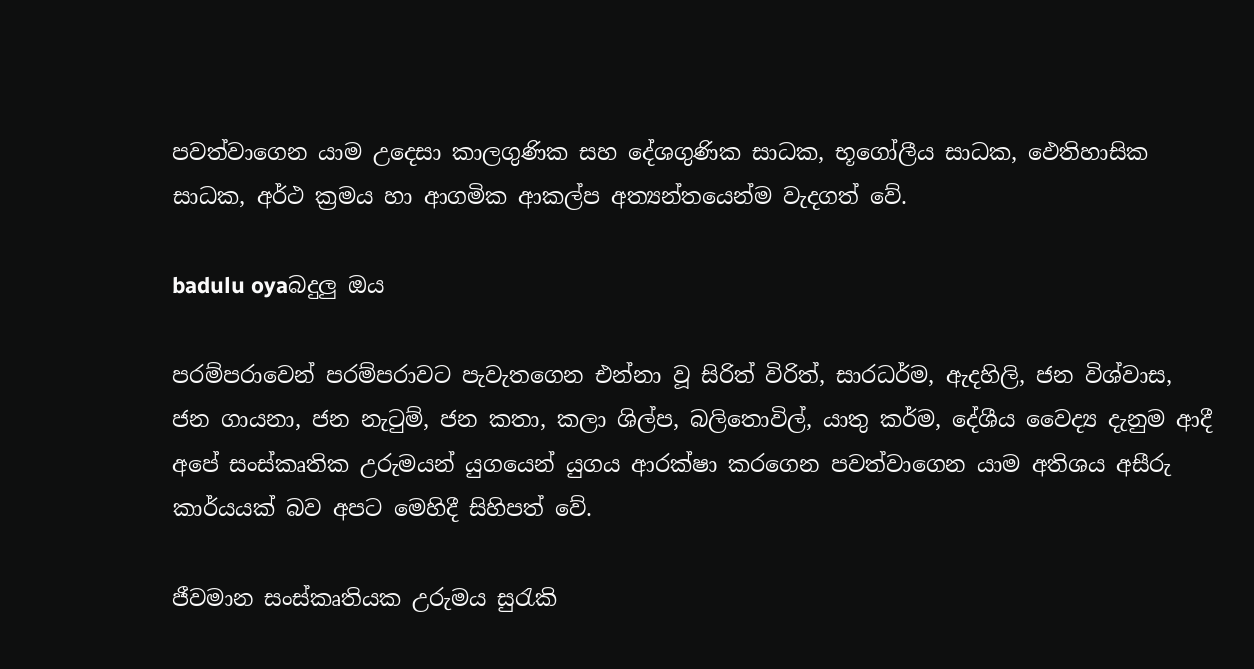පවත්වාගෙන යාම උදෙසා කාලගුණික සහ දේශගුණික සාධක, භූගෝලීය සාධක, ඵෙතිහාසික සාධක, අර්ථ ක්‍රමය හා ආගමික ආකල්ප අත්‍යන්තයෙන්ම වැදගත් වේ.

badulu oyaබදුලු ඔය

පරම්පරාවෙන් පරම්පරාවට පැවැතගෙන එන්නා වූ සිරිත් විරිත්, සාරධර්ම, ඇදහිලි, ජන විශ්වාස, ජන ගායනා, ජන නැටුම්, ජන කතා, කලා ශිල්ප, බලිතොවිල්, යාතු කර්ම, දේශීය වෛද්‍ය දැනුම ආදී අපේ සංස්කෘතික උරුමයන් යුගයෙන් යුගය ආරක්ෂා කරගෙන පවත්වාගෙන යාම අතිශය අසීරු කාර්යයක් බව අපට මෙහිදී සිහිපත් වේ.

ජීවමාන සංස්කෘතියක උරුමය සුරැකි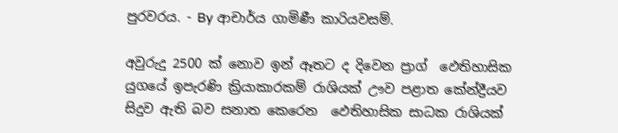පුරවරය. - By ආචාර්ය ගාමිණී කාරියවසම්.

අවුරුදු 2500 ක් නොව ඉන් ඈතට ද දිවෙන ප්‍රාග් ‍‍ ඵෙතිහාසික යුගයේ ‍ඉපැරණි ක්‍රියාකාරකම් රාශියක් ඌව පළාත කේන්ද්‍රීයව සිදුව ඇති බව සනාත කෙරෙන ‍ ඵෙතිහාසික සාධක රාශියක්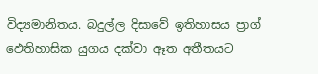විද්‍යමානිතය. බදුල්ල දිසාවේ ඉතිහාසය ප්‍රාග් ඵෙතිහාසික යුගය දක්වා ඈත අතීතයට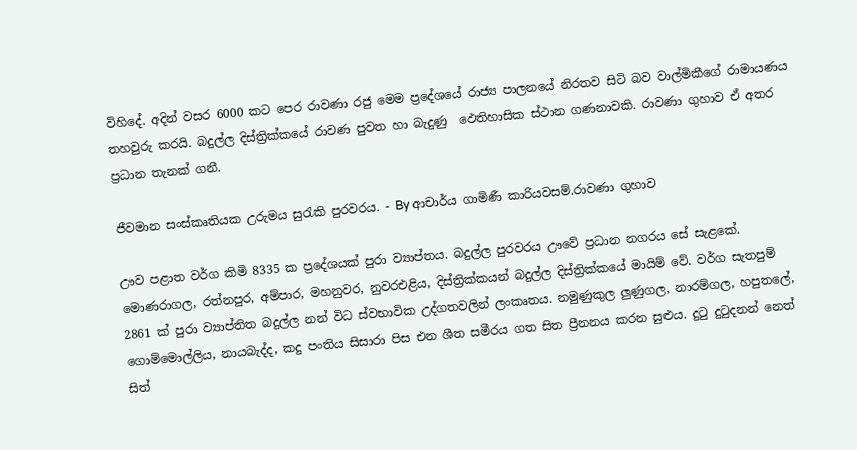විහිදේ. අදින් වසර 6000 කට පෙර රාවණා රජු මෙම ප්‍රදේශයේ රාජ්‍ය පාලනයේ නිරතව සිටි බව වාල්මිකීගේ රාමායණය තහවුරු කරයි. බදුල්ල දිස්ත්‍රික්කයේ රාවණ පුවත හා බැදුණු ‍ ඵෙතිහාසික ස්ථාන ගණනාවකි. රාවණා ගුහාව ඒ අතර ප්‍රධාන තැනක් ගනී.

ජීවමාන සංස්කෘතියක උරුමය සුරැකි පුරවරය. - By ආචාර්ය ගාමිණී කාරියවසම්.රාවණා ගුහාව

ඌව පළාත වර්ග කිමි 8335 ක ප්‍රදේශයක් පුරා ව්‍යාප්තය. බදුල්ල පුරවරය ඌවේ ප්‍රධාන නගරය සේ සැළකේ. මොණරාගල, රත්නපුර, අම්පාර, මහනුවර, නුවරඑළිය, දිස්ත්‍රික්කයන් බදුල්ල දිස්ත්‍රික්කයේ මායිම් වේ. වර්ග සැතපුම් 2861 ක් පුරා ව්‍යාප්තිත බදුල්ල නන් විධ ස්වභාවික උද්ගතවලින් ලංකෘතය. නමුණුකුල ලුණුගල, නාරම්ගල, හපුතලේ, ගොම්මොල්ලිය, නායබැද්ද, කදු පංතිය සිසාරා පිස එන ශීත සමීරය ගත සිත ප්‍රීනනය කරන සුළුය. දුටු දුටුදනන් නෙත් සිත්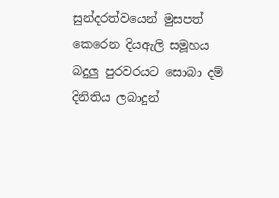සුන්දරත්වයෙන් මුසපත් කෙරෙන දියඇලි සමූහය බදුලු පුරවරයට සොබා දම් දිනිතිය ලබාදුන්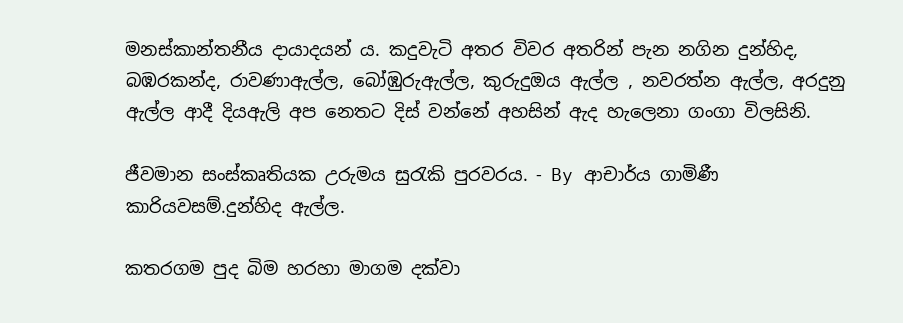මනස්කාන්තනීය දායාදයන් ය. කදුවැටි අතර විවර අතරින් පැන නගින දුන්හිද, බඹරකන්ද, රාවණාඇල්ල, බෝඹුරුඇල්ල, කුරුදුඔය ඇල්ල ‍, නවරත්න ඇල්ල, අරදුනු ඇල්ල ආදී දියඇලි අප නෙතට දිස් වන්නේ අහසින් ඇද හැලෙනා ගංගා විලසිනි.

ජීවමාන සංස්කෘතියක උරුමය සුරැකි පුරවරය. - By ආචාර්ය ගාමිණී කාරියවසම්.දුන්හිද ඇල්ල.

කතරගම පුද බිම හරහා මාගම දක්වා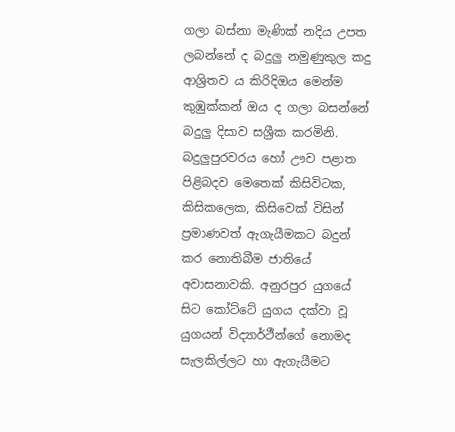ගලා බස්නා මැණික් නදිය උපත ලබන්නේ ද බදුලු නමුණුකුල කදු ආශ්‍රිතව ය කිරිදිඔය මෙන්ම කුඹුක්කන් ඔය ද ගලා බසන්නේ බදුලු දිසාව සශ්‍රීක කරමිනි. බදුලුපුරවරය හෝ ඌව පළාත පිළිබදව මෙතෙක් කිසිවිටක, කිසිකලෙක, කිසිවෙක් විසින් ප්‍රමාණවත් ඇගැයීමකට බදුන් කර නොතිබීම ජාතියේ අවාසනාවකි. අනුරපුර යුගයේ සිට කෝට්ටේ යුගය දක්වා වූ යුගයන් විද්‍යාර්ථීන්ගේ නොමද සැලකිල්ලට හා ඇගැයීමට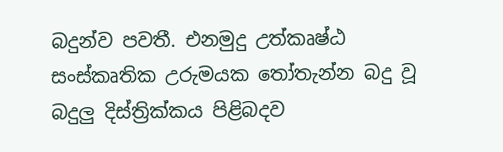බදුන්ව පවතී. එනමුදු උත්කෘෂ්ඨ සංස්කෘතික උරුමයක තෝතැන්න බදු වූ බදුලු දිස්ත්‍රික්කය පිළිබදව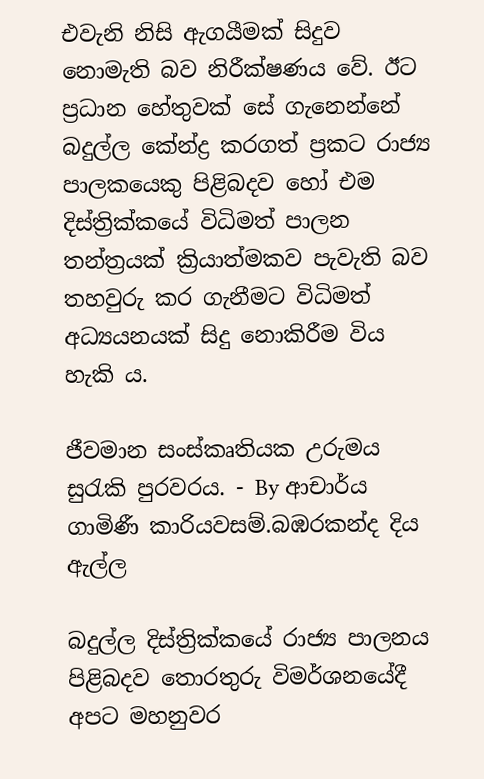එවැනි නිසි ඇගයීමක් සිදුව නොමැති බව නිරීක්ෂණය වේ. ඊට ප්‍රධාන හේතුවක් සේ ගැනෙන්නේ බදුල්ල කේන්ද්‍ර කරගත් ප්‍රකට රාජ්‍ය පාලකයෙකු පිළිබදව හෝ එම දිස්ත්‍රික්කයේ විධිමත් පාලන තන්ත්‍රයක් ක්‍රියාත්මකව පැවැති බව තහවුරු කර ගැනීමට විධිමත් අධ්‍යයනයක් සිදු නොකිරීම විය හැකි ය.

ජීවමාන සංස්කෘතියක උරුමය සුරැකි පුරවරය. - By ආචාර්ය ගාමිණී කාරියවසම්.බඹරකන්ද දිය ඇල්ල

බදුල්ල දිස්ත්‍රික්කයේ රාජ්‍ය පාලනය පිළිබදව තොරතුරු විමර්ශනයේදී අපට මහනුවර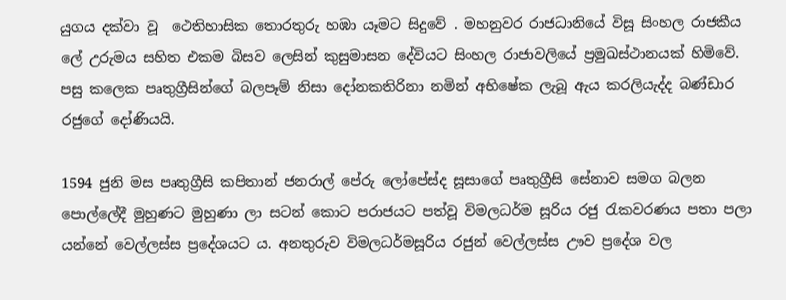යුගය දක්වා වූ ‍ ථෙතිහාසික තොරතුරු හඹා යෑමට සිදුවේ . මහනුවර රාජධානියේ විසූ සිංහල රාජකීය ලේ උරුමය සහිත එකම බිසව ලෙසින් කුසුමාසන දේවියට සිංහල රාජාවලියේ ප්‍රමුඛස්ථානයක් හිමිවේ. පසු කලෙක පෘතුග්‍රීසින්ගේ බලපෑම් නිසා දෝනකතිරිනා නමින් අභිෂේක ලැබූ ඇය කරලියැද්ද බණ්ඩාර රජුගේ දෝණියයි.

1594 ජුනි මස පෘතුග්‍රීසි කපිතාන් ජනරාල් පේරු ලෝපේස්ද සූසාගේ පෘතුග්‍රීසි සේනාව සමග බලන  පොල්ලේදී මුහුණට මුහුණා ලා සටන් කොට පරාජයට පත්වූ විමලධර්ම සූරිය රජු රැකවරණය පතා පලා යන්නේ වෙල්ලස්ස ප්‍රදේශයට ය. අනතුරුව විමලධර්මසූරිය රජුන් වෙල්ලස්ස ඌව ප්‍රදේශ වල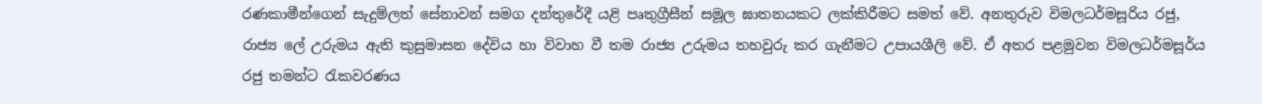රණකාමීන්ගෙන් සැදුම්ලත් සේනාවන් සමග දන්තුරේදී යළි පෘතුග්‍රීසීන් සමූල ඝාතනයකට ලක්කිරීමට සමත් වේ. අනතුරුව විමලධර්මසූරිය රජු, රාජ්‍ය ලේ උරුමය ඇති කුසුමාසන දේවිය හා විවාහ වී තම රාජ්‍ය උරුමය තහවුරු කර ගැනීමට උපායශීලි වේ. ඒ අතර පළමුවන විමලධර්මසූර්ය රජු තමන්ට රැකවරණය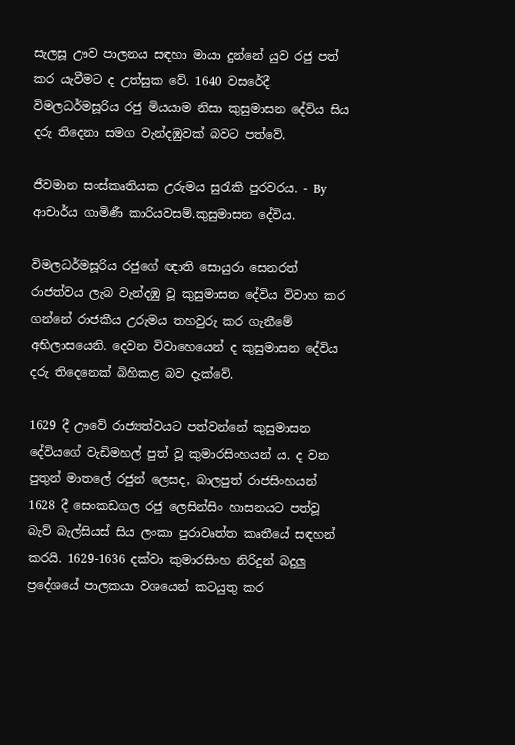සැලසූ ඌව පාලනය සඳහා මායා දුන්නේ යුව රජු පත් කර යැවීමට ද උත්සුක වේ. 1640 වසරේදී විමලධර්මසූරිය රජු මියයාම නිසා කුසුමාසන දේවිය සිය දරු තිදෙනා සමග වැන්දඹුවක් බවට පත්වේ.

ජීවමාන සංස්කෘතියක උරුමය සුරැකි පුරවරය. - By ආචාර්ය ගාමිණී කාරියවසම්.කුසුමාසන දේවිය.

විමලධර්මසූරිය රජුගේ ඥාති සොයුරා සෙනරත් රාජත්වය ලැබ වැන්දඹු වූ කුසුමාසන දේවිය විවාහ කර ගන්නේ රාජකීය උරුමය තහවුරු කර ගැනීමේ අභිලාසයෙනි. දෙවන විවාහෙයෙන් ද කුසුමාසන දේවිය දරු තිදෙනෙක් බිහිකළ බව දැක්වේ.

1629 දී ඌවේ රාජ්‍යත්වයට පත්වන්නේ කුසුමාසන දේවියගේ වැඩිමහල් පුත් වූ කුමාරසිංහයන් ය. ද වන පුතුන් මාතලේ රජුන් ලෙසද, බාලපුත් රාජසිංහයන් 1628 දී සෙංකඩගල රජු ලෙසින්සිං හාසනයට පත්වූ බැව් බැල්සියස් සිය ලංකා පුරාවෘත්ත කෘතීයේ සඳහන් කරයි. 1629-1636 දක්වා කුමාරසිංහ නිරිදුන් බදුලු ප්‍රදේශයේ පාලකයා වශයෙන් කටයුතු කර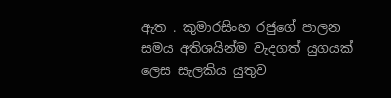ඇත . කුමාරසිංහ රජුගේ පාලන සමය අතිශයින්ම වැදගත් යුගයක් ලෙස සැලකිය යුතුව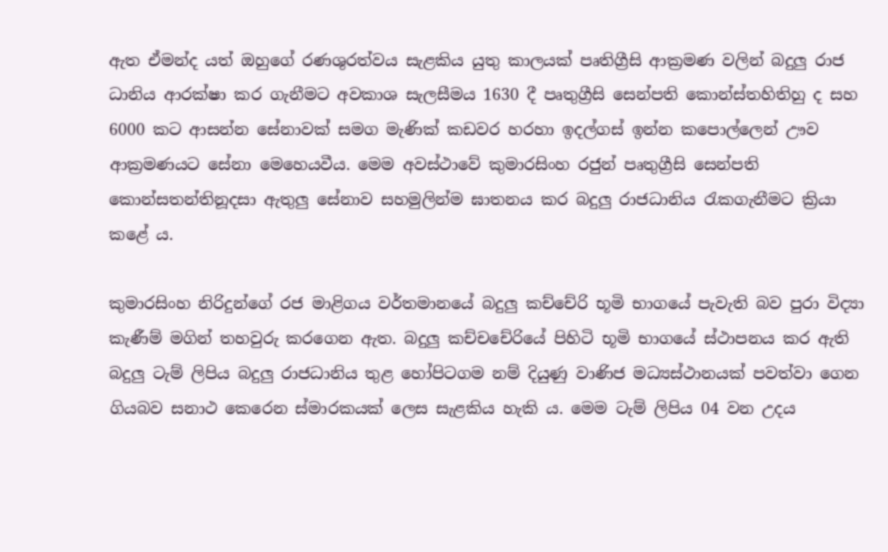ඇත ඒමන්ද යත් ඔහුගේ රණශුරත්වය සැළකිය යුතු කාලයක් පෘතිග්‍රීසි ආක්‍රමණ වලින් බදුලු රාජ ධානිය ආරක්ෂා කර ගැනීමට අවකාශ සැලසීමය 1630 දී පෘතුග්‍රීසි සෙන්පති කොන්ස්තහිතිහු ද සහ 6000 කට ආසන්න සේනාවක් සමග මැණික් කඩවර හරහා ඉදල්ගස් ඉන්න කපොල්ලෙන් ඌව ආක්‍රමණයට සේනා මෙහෙයවීය. මෙම අවස්ථාවේ කුමාරසිංහ රජුන් පෘතුග්‍රීසි සෙන්පති කොන්සතන්තිනූදසා ඇතුලු සේනාව සහමුලින්ම ඝාතනය කර බදුලු රාජධානිය රැකගැනීමට ක්‍රියා කළේ ය.

කුමාරසිංහ නිරිදුන්ගේ රජ මාළිගය වර්තමානයේ බදුලු කච්චේරි භූමි භාගයේ පැවැති බව පුරා විද්‍යා කැණීම් මගින් තහවුරු කරගෙන ඇත. බදුලු කච්චචේරියේ පිහිටි භූමි භාගයේ ස්ථාපනය කර ඇති බදුලු ටැම් ලිපිය බදුලු රාජධානිය තුළ හෝපිටගම නම් දියුණු වාණිජ මධ්‍යස්ථානයක් පවත්වා ගෙන ගියබව සනාථ කෙරෙන ස්මාරකයක් ලෙස සැළකිය හැකි ය. මෙම ටැම් ලිපිය 04 වන උදය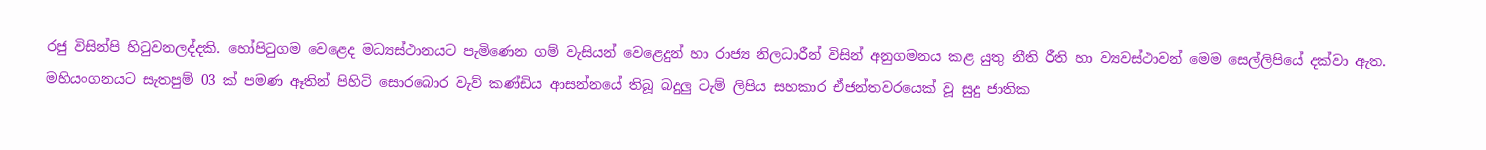රජු විසින්පි හිටුවනලද්දකි. හෝපිටුගම වෙළෙද මධ්‍යස්ථානයට පැමිණෙන ගම් වැසියන් වෙළෙදුන් හා රාජ්‍ය නිලධාරීන් විසින් අනුගමනය කළ යුතු නීති රීති හා ව්‍යවස්ථාවන් මෙම සෙල්ලිපියේ දක්වා ඇත. මහියංගනයට සැතපුම් 03 ක් පමණ ඈතින් පිහිටි සොරබොර වැව් කණ්ඩිය ආසන්නයේ තිබූ බදුලු ටැම් ලිපිය සහකාර ඒජන්තවරයෙක් වූ සුදු ජාතික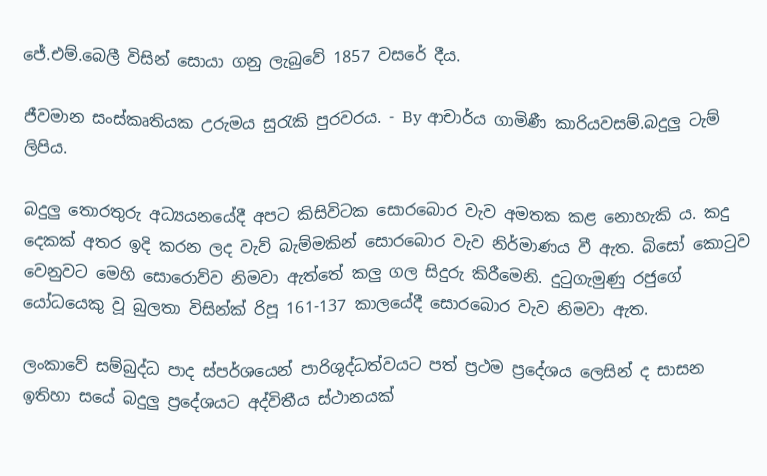ජේ.එම්.බෙලී විසින් සොයා ගනු ලැබුවේ 1857 වසරේ දීය.

ජීවමාන සංස්කෘතියක උරුමය සුරැකි පුරවරය. - By ආචාර්ය ගාමිණී කාරියවසම්.බදුලු ටැම් ලිපිය.

බදුලු තොරතුරු අධ්‍යයනයේදී අපට කිසිවිටක සොරබොර වැව අමතක කළ නොහැකි ය. කදු දෙකක් අතර ඉදි කරන ලද වැව් බැම්මකින් සොරබොර වැව නිර්මාණය වී ඇත. බිසෝ කොටුව වෙනුවට මෙහි සොරොව්ව නිමවා ඇත්තේ කලු ගල සිදුරු කිරීමෙනි. දුටුගැමුණු රජුගේ යෝධයෙකු වූ බුලතා විසින්ක්‍ රිපූ 161-137 කාලයේදී සොරබොර වැව නිමවා ඇත.

ලංකාවේ සම්බුද්ධ පාද ස්පර්ශයෙන් පාරිශුද්ධත්වයට පත් ප්‍රථම ප්‍රදේශය ලෙසින් ද සාසන ඉතිහා සයේ බදුලු ප්‍රදේශයට අද්විතීය ස්ථානයක්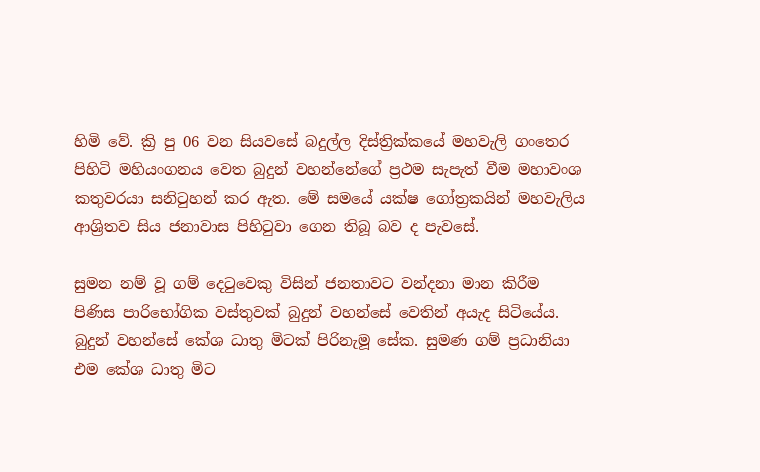හිමි වේ. ක්‍රි පු 06 වන සියවසේ බදුල්ල දිස්ත්‍රික්කයේ මහවැලි ගංතෙර පිහිටි මහියංගනය වෙත බුදුන් වහන්නේගේ ප්‍රථම සැපැත් වීම මහාවංශ කතුවරයා සනිටුහන් කර ඇත. මේ සමයේ යක්ෂ ගෝත්‍රකයින් මහවැලිය ආශ්‍රිතව සිය ජනාවාස පිහිටුවා ගෙන තිබූ බව ද පැවසේ.

සුමන නම් වූ ගම් දෙටුවෙකු විසින් ජනතාවට වන්දනා මාන කිරීම පිණිස පාරිභෝගික වස්තුවක් බුදුන් වහන්සේ වෙතින් අයැද සිටියේය. බුදුන් වහන්සේ කේශ ධාතු මිටක් පිරිනැමූ සේක. සුමණ ගම් ප්‍රධානියා එම කේශ ධාතු මිට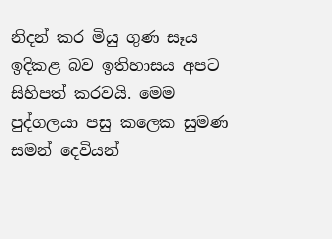නිදන් කර මියු ගුණ සෑය ඉදිකළ බව ඉතිහාසය අපට සිහිපත් කරවයි. මෙම පුද්ගලයා පසු කලෙක සුමණ සමන් දෙවියන්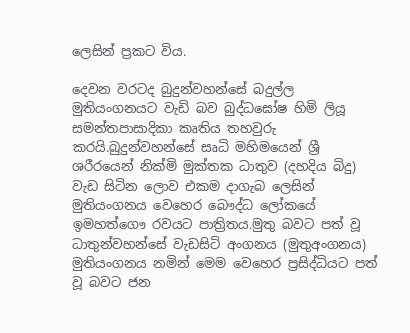ලෙසින් ප්‍රකට විය.

දෙවන වරටද බුදුන්වහන්සේ බදුල්ල මුතියංගනයට වැඩි බව බුද්ධඝෝෂ හිමි ලියූ සමන්තපාසාදිකා කෘතිය තහවුරු කරයි.බුදුන්වහන්සේ සෘධි මහිමයෙන් ශ්‍රී ශරීරයෙන් නික්මි මුක්තක ධාතුව (දහදිය බිදු) වැඩ සිටින ලොව එකම දාගැබ ලෙසින් මුතියංගනය වෙහෙර බෞද්ධ ලෝකයේ ඉමහත්ගෞ රවයට පාත්‍රිතය.මුතු බවට පත් වූ ධාතුන්වහන්සේ වැඩසිටි අංගනය (මුතුඅංගනය) මුතියංගනය නමින් මෙම වෙහෙර ප්‍රසිද්ධියට පත් වූ බවට ජන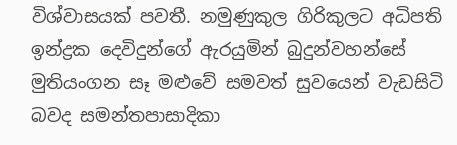විශ්වාසයක් පවතී. නමුණුකුල ගිරිකුලට අධිපති ඉන්ද්‍රක දෙවිදුන්ගේ ඇරයුමින් බුදුන්වහන්සේ මුතියංගන සෑ මළුවේ සමවත් සුවයෙන් වැඩසිටි බවද සමන්තපාසාදිකා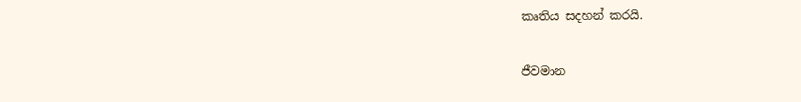කෘතිය සදහන් කරයි.

ජීවමාන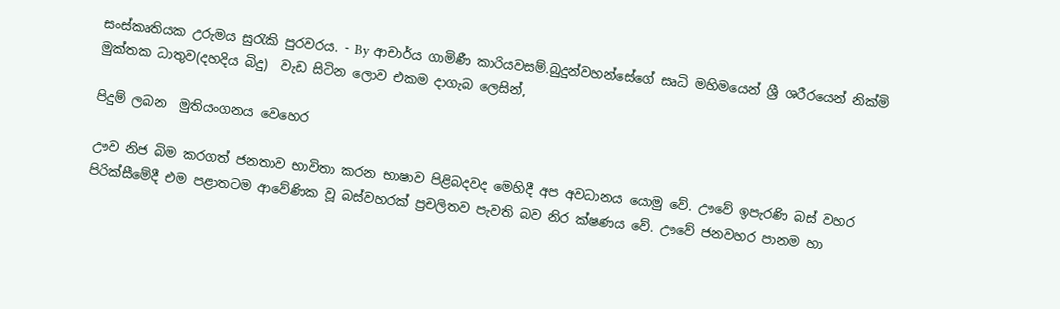සංස්කෘතියක උරුමය සුරැකි පුරවරය. - By ආචාර්ය ගාමිණී කාරියවසම්.බුදුන්වහන්සේගේ සෘධි මහිමයෙන් ශ්‍රී ශරීරයෙන් නික්මි මුක්තක ධාතුව(දහදිය බිදු)  වැඩ සිටින ලොව එකම දාගැබ ලෙසින්,

පිදුම් ලබන  මුතියංගනය වෙහෙර

ඌව නිජ බිම කරගත් ජනතාව භාවිතා කරන භාෂාව පිළිබදවද මෙහිදී අප අවධානය යොමු වේ. ඌවේ ඉපැරණි බස් වහර පිරික්සීමේදී එම පළාතටම ආවේණික වූ බස්වහරක් ප්‍රචලිතව පැවති බව නිර ක්ෂණය වේ. ඌවේ ජනවහර පානම හා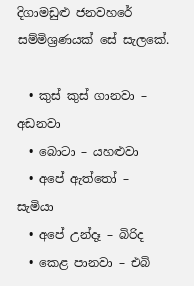දිගාමඩුළු ජනවහරේ සම්මිශ්‍රණයක් සේ සැලකේ.

  • කුස් කුස් ගානවා – අඩනවා‍
  • බොටා – යහළුවා
  • අපේ ඇත්තෝ – සැමියා
  • අපේ උන්දෑ – බිරිද
  • කෙළ පානවා – එබි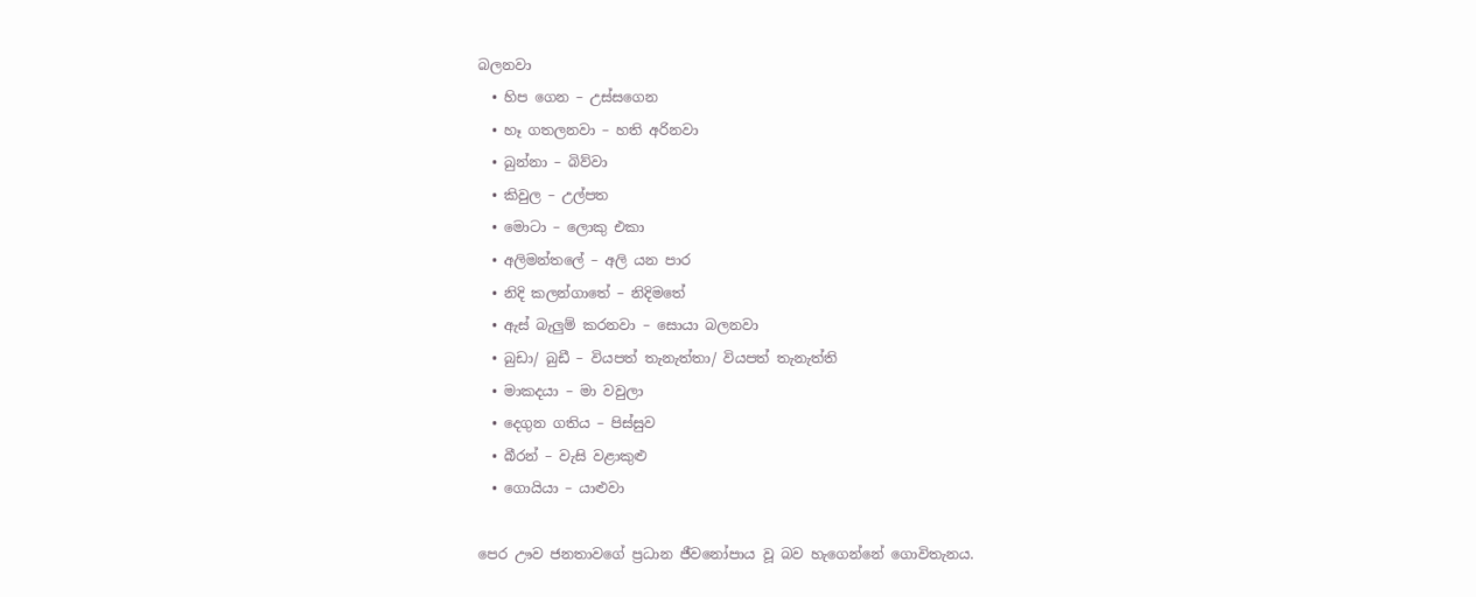බලනවා
  • හිප ගෙන – උස්සගෙන
  • හෑ ගතලනවා – හති අරිනවා
  • බුන්නා – බිව්වා
  • කිවුල – උල්පත
  • මොටා – ලොකු එකා
  • අලිමන්තලේ – අලි යන පාර
  • නිදි කලන්ගාතේ – නිදිමතේ
  • ඇස් බැලුම් කරනවා – සොයා බලනවා
  • බුඩා/ බුඩී – වියපත් තැනැත්තා/ වියපත් තැනැත්ති
  • මාකදයා – මා වවුලා
  • දෙගුන ගතිය – පිස්සුව
  • බීරන් – වැසි වළාකුළු
  • ගොයියා – යාළුවා

පෙර ඌව ජනතාවගේ ප්‍රධාන ජීවනෝපාය වූ බව හැගෙන්නේ ගොවිතැනය.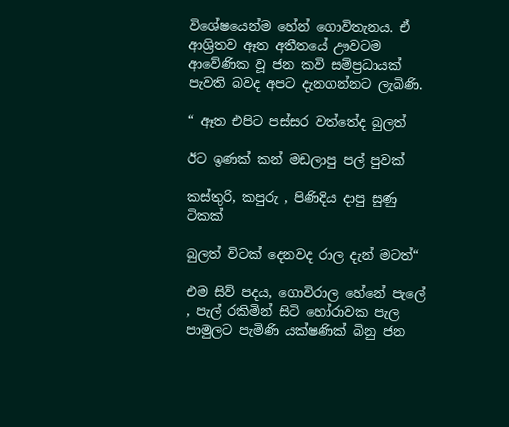විශේෂයෙන්ම හේන් ගොවිතැනය. ඒ ආශ්‍රිතව ඈත අතීතයේ ඌවටම ආවේණික වූ ජන කවි සම්ප්‍රධායක් පැවති බවද අපට දැනගන්නට ලැබිණි.

“ ඈත එපිට පස්සර වත්තේද බුලත්

ඊට ඉණක් කන් මඩලාපු පල් පුවක්

කස්තුරි, කපුරු , පිණිදිය දාපු සුණු ටිකක්

බුලත් විටක් දෙනවද රාල දැන් මටත්“

එම සිව් පදය, ගොවිරාල හේනේ පැලේ , පැල් රකිමින් සිටි හෝරාවක පැල පාමුලට පැමිණි යක්ෂණික් බිනු ජන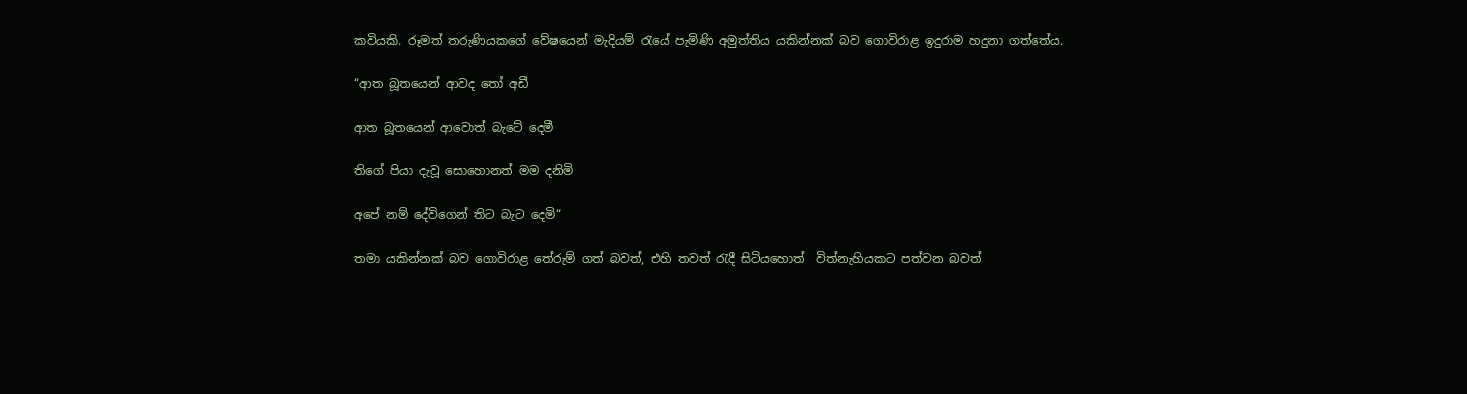කවියකි. රූමත් තරුණියකගේ වේෂයෙන් මැදියම් රැයේ පැමිණි අමුත්තිය යකින්නක් බව ගොවිරාළ ඉදුරාම හදුනා ගත්තේය.

“ආත බූතයෙන් ආවද තෝ අඩී

ආත බූතයෙන් ආවොත් බැටේ දෙමී

ති‍ගේ පියා දැවූ සොහොනත් මම දනිමි

අපේ නම් දේවිගෙන් තිට බැට දෙමි“

තමා යකින්නක් බව ගොවිරාළ තේරුම් ගත් බවත්, එහි තවත් රැදී සිටියහොත්  විත්නැහියකට පත්වන බවත්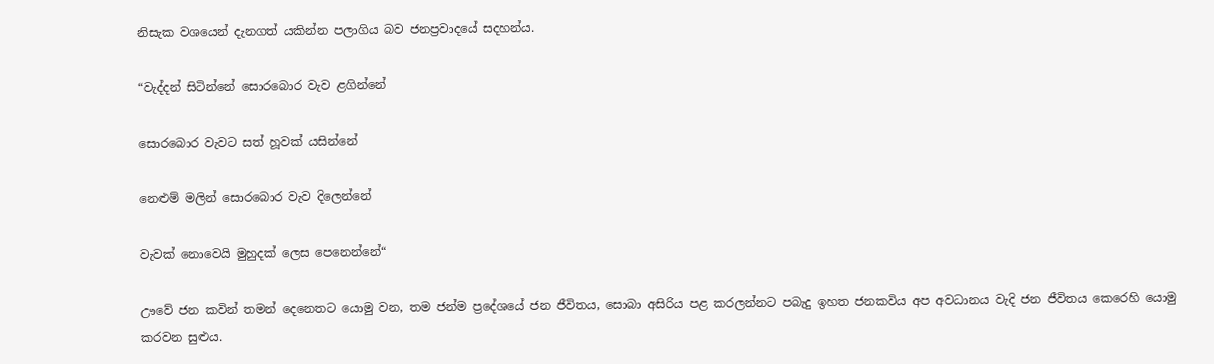නිසැක වශයෙන් දැනගත් යකින්න පලාගිය බව ජනප්‍රවාදයේ සදහන්ය.

“වැද්දන් සිටින්නේ සොරබොර වැව ළගින්නේ

සොරබොර වැවට සත් හූවක් යසින්නේ

නෙළුම් මලින් සොරබොර වැව දිලෙන්නේ

වැවක් නොවෙයි මුහුදක් ලෙස පෙනෙන්නේ“

ඌවේ ජන කවින් තමන් දෙනෙතට යොමු වන, තම ජන්ම ප්‍ර‍දේශයේ ජන ජීවිතය, සොබා අසිරිය පළ කරලන්නට පබැදු ඉහත ජනකවිය අප අවධානය වැදි ජන ජීවිතය කෙරෙහි යොමු කරවන සුළුය.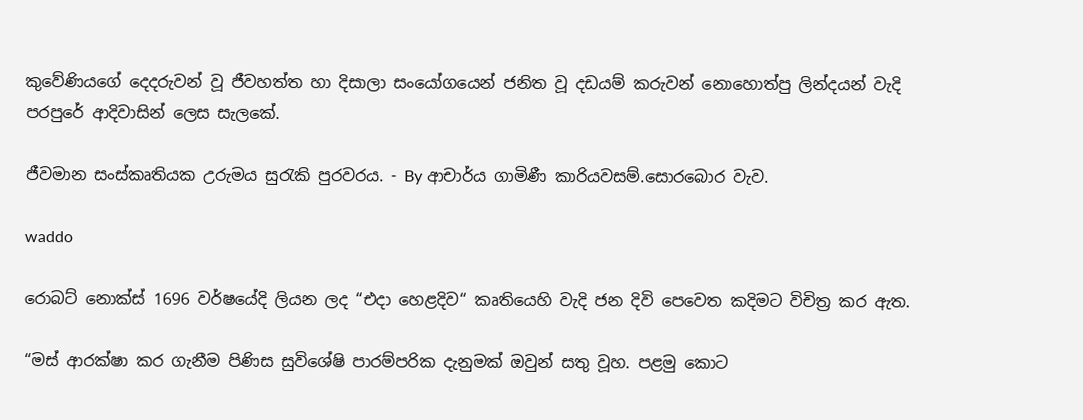කුවේණියගේ දෙදරුවන් වූ ජීවහත්ත හා දිසාලා සංයෝගයෙන් ජනිත වූ දඩයම් කරුවන් නොහොත්පු ලින්දයන් වැදි පරපුරේ ආදිවාසින් ලෙස සැලකේ.

ජීවමාන සංස්කෘතියක උරුමය සුරැකි පුරවරය. - By ආචාර්ය ගාමිණී කාරියවසම්.සොරබොර වැව.

waddo

රොබට් නොක්ස් 1696 වර්ෂයේදි ලියන ලද “එදා හෙළදිව“ කෘතියෙහි වැදි ජන දිවි පෙවෙත කදිමට විචිත්‍ර කර ඇත.

“මස් ආරක්ෂා කර ගැනීම පිණිස සුවිශේෂි පාරම්පරික දැනුමක් ඔවුන් සතු වූහ. පළමු කොට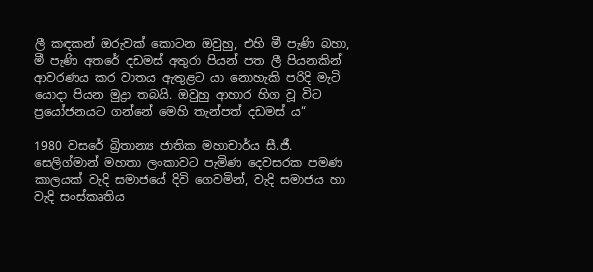ලී කඳකන් ඔරුවක් කොටන ඔවුහු, එහි මී පැණි බහා, මී පැණි අතරේ දඩමස් අතුරා පියන් පත ලී පියනකින් ආවරණය කර වාතය ඇතුළට යා නොහැකි පරිදි මැටි යොදා පියන මුද්‍රා තබයි. ඔවුහු ආහාර හිග වූ විට ප්‍රයෝජනයට ගන්නේ මෙහි තැන්පත් දඩමස් ය“

1980 වසරේ බ්‍රිතාන්‍ය ජාතික මහාචාර්ය සී.ජී. සෙලිග්මාන් මහතා ලංකාවට පැමිණ දෙවසරක පමණ කාලයක් වැදි සමාජයේ දිවි ගෙවමින්, වැදි සමාජය හා වැදි සංස්කෘතිය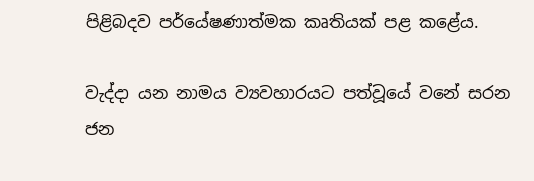පිළිබදව පර්යේෂණාත්මක කෘතියක් පළ කළේය.

වැද්දා යන නාමය ව්‍යවහාරයට පත්වූයේ වනේ සරන ජන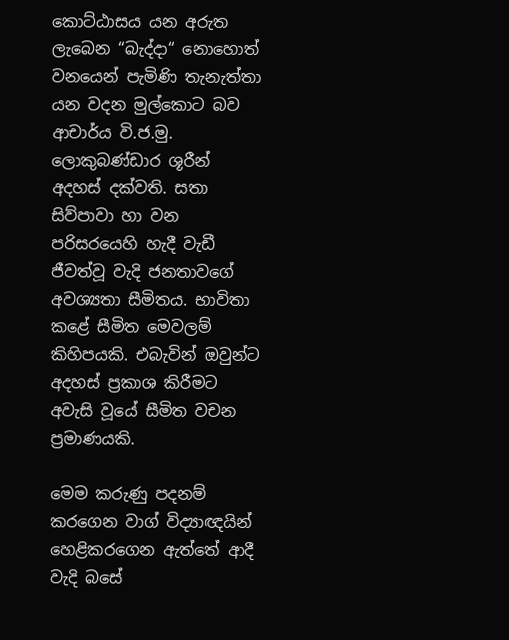කොට්ඨාසය යන අරුත ලැබෙන “බැද්දා“ නොහොත් වනයෙන් පැමිණි තැනැත්තා යන වදන මුල්කොට බව ආචාර්ය වි.ජ.මු. ලොකුබණ්ඩාර ශූරීන් අදහස් දක්වති. සතා සිව්පාවා හා වන පරිසරයෙහි හැදී වැඩී ජීවත්වූ වැදි ජනතාවගේ අවශ්‍යතා සීමිතය. භාවිතා කළේ සීමිත මෙවලම් කිහිපයකි. එබැවින් ඔවුන්ට අදහස් ප්‍රකාශ කිරීමට අවැසි වූයේ සීමිත වචන ප්‍රමාණයකි.

මෙම කරුණු පදනම් කරගෙන වාග් විද්‍යාඥයින් හෙළිකරගෙන ඇත්තේ ආදී වැදි බසේ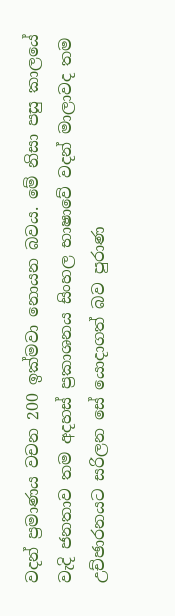වදන් ප්‍රමාණය වචන 200 ඉක්මවා නොයන බවය. මේ නිසා පසු කාලයේ වැදි ජනතාව තම අදහස් ප්‍රකාශනය සිංහල භාෂාවේ වදන් මාලාවද තම උච්ඡාරනයට සරිලන සේ යොදාගත් බව පුරාණ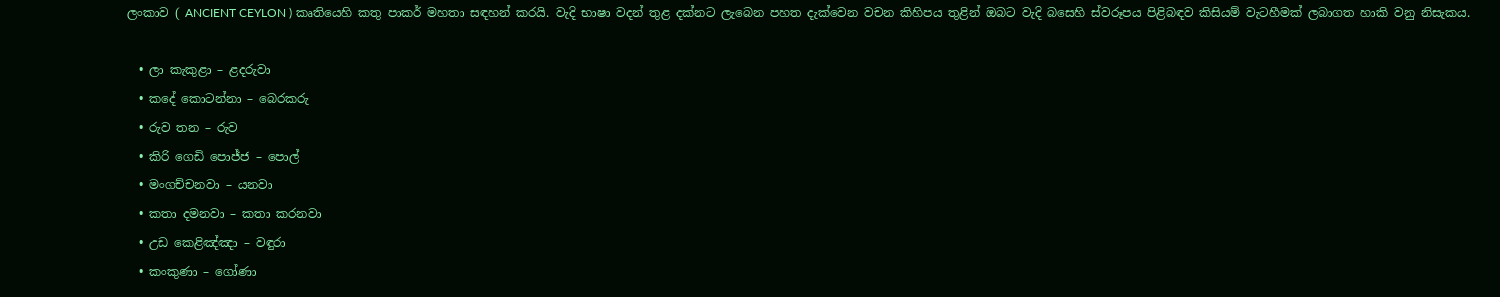ලංකාව ( ANCIENT CEYLON ) කෘතියෙහි කතු පාකර් මහතා සඳහන් කරයි. වැදි භාෂා වදන් තුළ දක්නට ලැබෙන පහත දැක්වෙන වචන කිහිපය තුළින් ඔබට වැදි බසෙහි ස්වරූපය පිළිබඳව කිසියම් වැටහීමක් ලබාගත හාකි වනු නිසැකය.

  • ලා කැකුළා – ළදරුවා
  • කදේ කොටන්නා – බෙරකරු
  • රුව තන – රුව
  • කිරි ගෙඩි පොජ්ජ – පොල්
  • මංගච්චනවා – යනවා
  • කතා දමනවා – කතා කරනවා
  • උඩ කෙළිඤ්ඤා – වඳුරා
  • කංකුණා – ගෝණා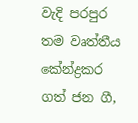වැදි පරපුර තම වෘත්තීය කේන්ද්‍රකර ගත් ජන ගී,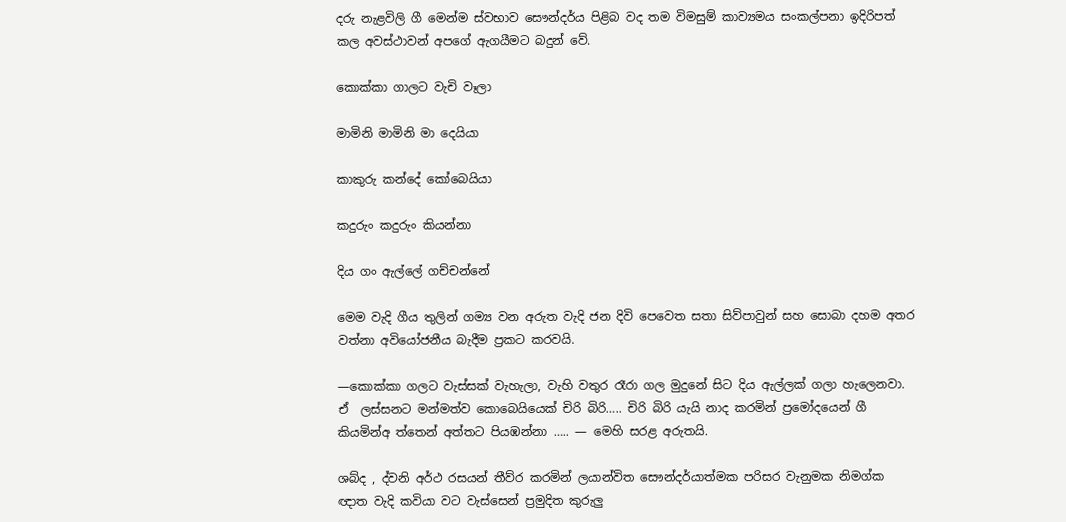දරු නැළවිලි ගී මෙන්ම ස්වභාව සෞන්දර්ය පිළිබ වද තම විමසුම් කාව්‍යමය සංකල්පනා ඉදිරිපත් කල අවස්ථාවන් අපගේ ඇගයීමට බදුන් වේ.

කොක්කා ගාලට වැචි වෑලා

මාමිනි මාමිනි මා දෙයියා

කාකුරු කන්දේ කෝබෙයියා

කදුරුං කදුරුං කියන්නා

දිය ගං ඇල්ලේ ගච්චන්නේ

මෙම වැදි ගීය තුලින් ගම්‍ය වන අරුත වැදි ජන දිවි පෙවෙත සතා සිව්පාවුන් සහ සොබා දහම අතර  වත්නා අවියෝජනීය බැදීම ප්‍රකට කරවයි.

—කොක්කා ගලට වැස්සක් වැහැලා, වැහි වතුර රෑරා ගල මුදුනේ සිට දිය ඇල්ලක් ගලා හැලෙනවා. ඒ  ලස්සනට මන්මත්ව කොබෙයියෙක් චිරි බිරි….. චිරි බිරි යැයි නාද කරමින් ප්‍රමෝදයෙන් ගී කියමින්අ ත්තෙන් අත්තට පියඹන්නා ….. — මෙහි සරළ අරුතයි.

ශබ්ද , ද්වනි අර්ථ රසයන් තීව්ර කරමින් ලයාන්විත සෞන්දර්යාත්මක පරිසර වැනුමක නිමග්ක  ඥාත වැදි කවියා වට වැස්සෙන් ප්‍රමුදිත කුරුලු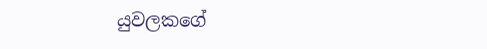යුවලකගේ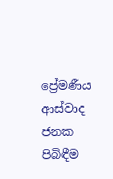ප්‍රේමණීය ආස්වාද ජනක පිබිඳීම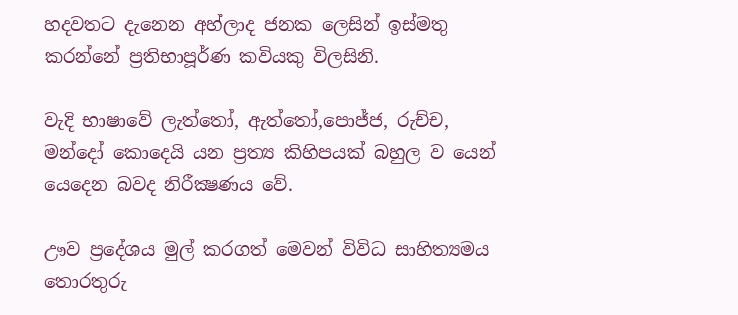හදවතට දැනෙන අහ්ලාද ජනක ලෙසින් ඉස්මතු කරන්නේ ප්‍රතිභාපූර්ණ කවියකු විලසිනි.

වැදි භාෂාවේ ලැත්තෝ, ඇත්තෝ,පොජ්ජ, රුච්ච, මන්දෝ කොදෙයි යන ප්‍රත්‍ය කිහිපයක් බහුල ව යෙන් යෙදෙන බවද නිරීක්‍ෂණය වේ.

ඌව ප්‍රදේශය මුල් කරගත් මෙවන් විවිධ සාහිත්‍යමය තොරතුරු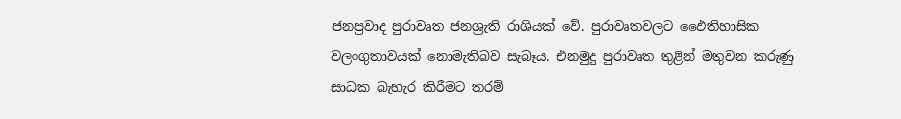ජනප්‍රවාද පුරාවෘත ජනශ්‍රැති රාශියක් වේ. පුරාවෘතවලට ඵෛතිහාසික වලංගුතාවයක් නොමැතිබව සැබෑය. එනමුදු පුරාවෘත තුළින් මතුවන කරුණු සාධක බැහැර කිරීමට තරම්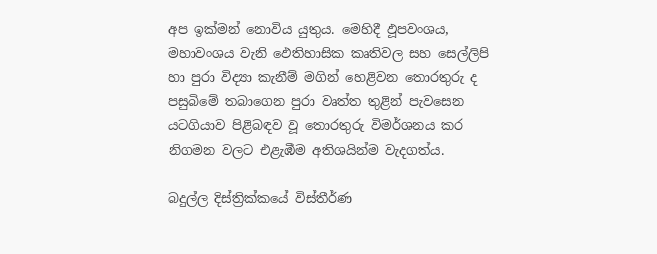අප ඉක්මන් නොවිය යුතුය. මෙහිදී ඵූපවංශය, මහාවංශය වැනි ඵෙතිහාසික කෘතිවල සහ සෙල්ලිපි හා පුරා විද්‍යා කැනීම් මගින් හෙළිවන තොරතුරු ද පසුබිමේ තබාගෙන පුරා වෘත්ත තුළින් පැවසෙන යටගියාව පිළිබඳව වූ තොරතුරු විමර්ශනය කර නිගමන වලට එළැඹීම අතිශයින්ම වැදගත්ය.

බදුල්ල දිස්ත්‍රික්කයේ විස්තීර්ණ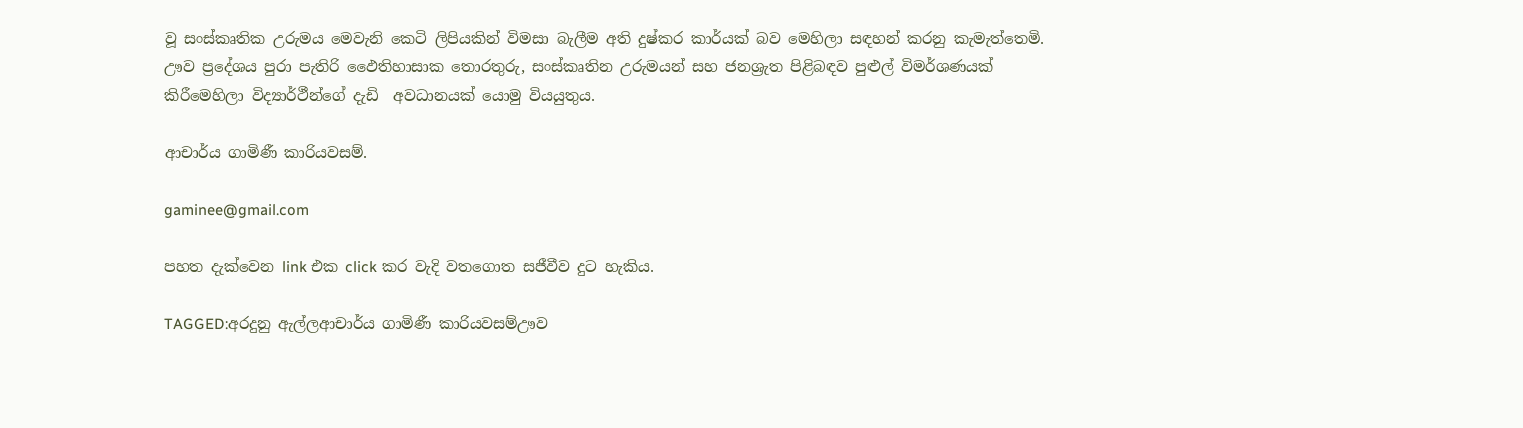වූ සංස්කෘතික උරුමය මෙවැනි කෙටි ලිපියකින් විමසා බැලීම අති දුෂ්කර කාර්යක් බව මෙහිලා සඳහන් කරනු කැමැත්තෙමි. ඌව ප්‍රදේශය පුරා පැතිරි ඵෛතිහාසාක තොරතුරු, සංස්කෘතින උරුමයන් සහ ජනශ්‍රැත පිළිබඳව පුළුල් විමර්ශණයක් කිරීමෙහිලා විද්‍යාර්ථීන්ගේ දැඩි  අවධානයක් යොමු වියයුතුය.

ආචාර්ය ගාමිණී කාරියවසම්.

gaminee@gmail.com

පහත දැක්වෙන link එක click කර වැදි වතගොත සජීවීව දුට හැකිය.

TAGGED:අරදුනු ඇල්ලආචාර්ය ගාමිණී කාරියවසම්ඌව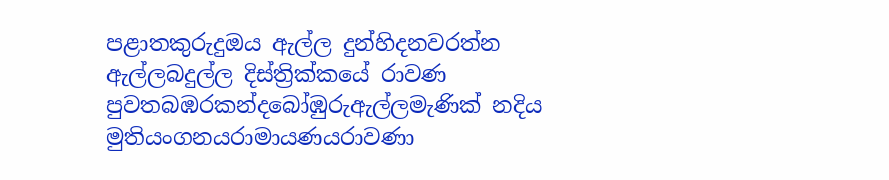පළාතකුරුදුඔය ඇල්ල ‍දුන්හිදනවරත්න ඇල්ලබදුල්ල දිස්ත්‍රික්කයේ රාවණ පුවතබඹරකන්දබෝඹුරුඇල්ලමැණික් නදිය මුතියංගනයරාමායණයරාවණා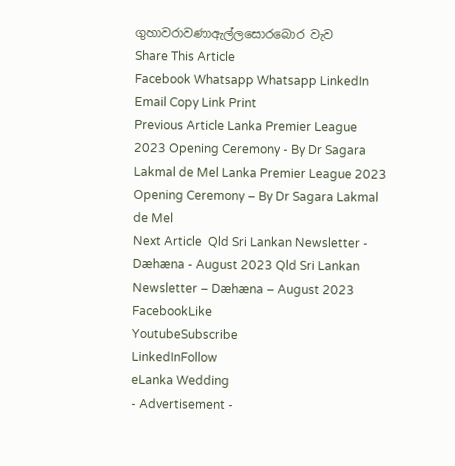ගුහාවරාවණාඇල්ලසොරබොර වැව
Share This Article
Facebook Whatsapp Whatsapp LinkedIn Email Copy Link Print
Previous Article Lanka Premier League 2023 Opening Ceremony - By Dr Sagara Lakmal de Mel Lanka Premier League 2023 Opening Ceremony – By Dr Sagara Lakmal de Mel
Next Article  Qld Sri Lankan Newsletter - Dæhæna - August 2023 Qld Sri Lankan Newsletter – Dæhæna – August 2023
FacebookLike
YoutubeSubscribe
LinkedInFollow
eLanka Wedding
- Advertisement -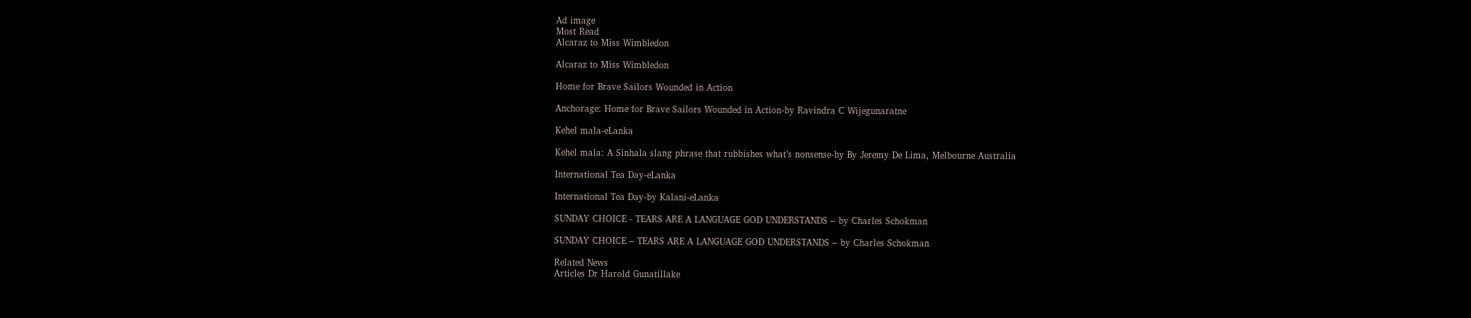Ad image
Most Read
Alcaraz to Miss Wimbledon

Alcaraz to Miss Wimbledon

Home for Brave Sailors Wounded in Action

Anchorage: Home for Brave Sailors Wounded in Action-by Ravindra C Wijegunaratne

Kehel mala-eLanka

Kehel mala: A Sinhala slang phrase that rubbishes what’s nonsense-by By Jeremy De Lima, Melbourne Australia

International Tea Day-eLanka

International Tea Day-by Kalani-eLanka

SUNDAY CHOICE - TEARS ARE A LANGUAGE GOD UNDERSTANDS – by Charles Schokman

SUNDAY CHOICE – TEARS ARE A LANGUAGE GOD UNDERSTANDS – by Charles Schokman

Related News
Articles Dr Harold Gunatillake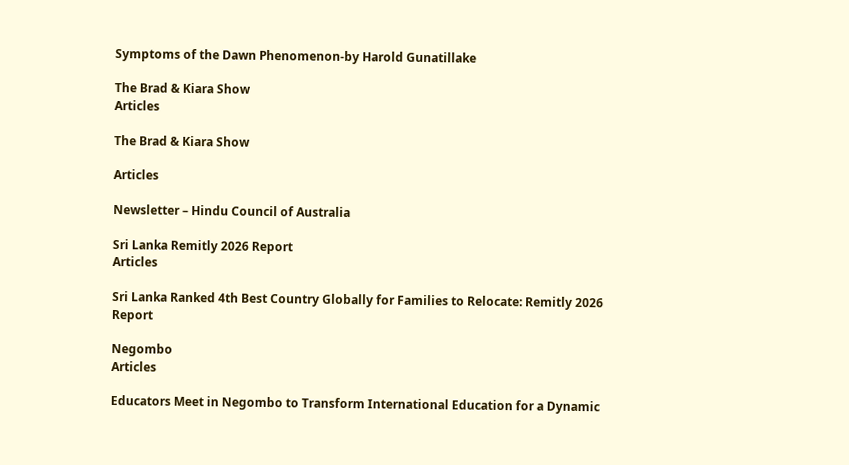Symptoms of the Dawn Phenomenon-by Harold Gunatillake

The Brad & Kiara Show
Articles

The Brad & Kiara Show

Articles

Newsletter – Hindu Council of Australia

Sri Lanka Remitly 2026 Report
Articles

Sri Lanka Ranked 4th Best Country Globally for Families to Relocate: Remitly 2026 Report

Negombo
Articles

Educators Meet in Negombo to Transform International Education for a Dynamic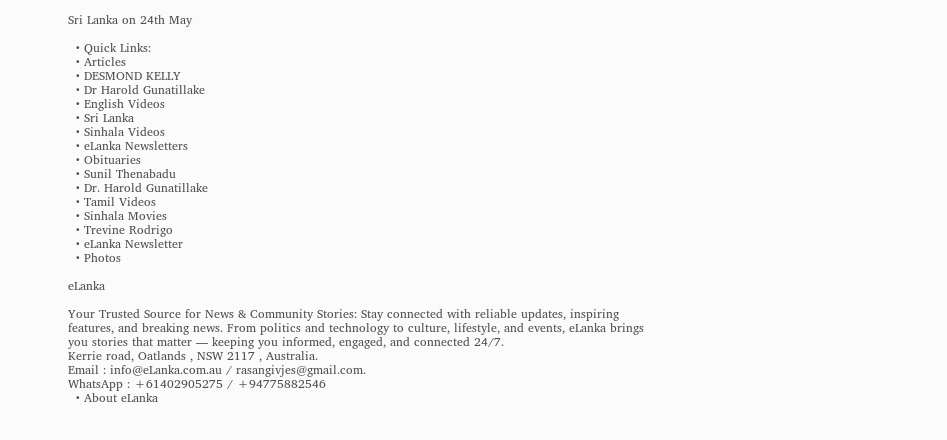Sri Lanka on 24th May

  • Quick Links:
  • Articles
  • DESMOND KELLY
  • Dr Harold Gunatillake
  • English Videos
  • Sri Lanka
  • Sinhala Videos
  • eLanka Newsletters
  • Obituaries
  • Sunil Thenabadu
  • Dr. Harold Gunatillake
  • Tamil Videos
  • Sinhala Movies
  • Trevine Rodrigo
  • eLanka Newsletter
  • Photos

eLanka

Your Trusted Source for News & Community Stories: Stay connected with reliable updates, inspiring features, and breaking news. From politics and technology to culture, lifestyle, and events, eLanka brings you stories that matter — keeping you informed, engaged, and connected 24/7.
Kerrie road, Oatlands , NSW 2117 , Australia.
Email : info@eLanka.com.au / rasangivjes@gmail.com.
WhatsApp : +61402905275 / +94775882546
  • About eLanka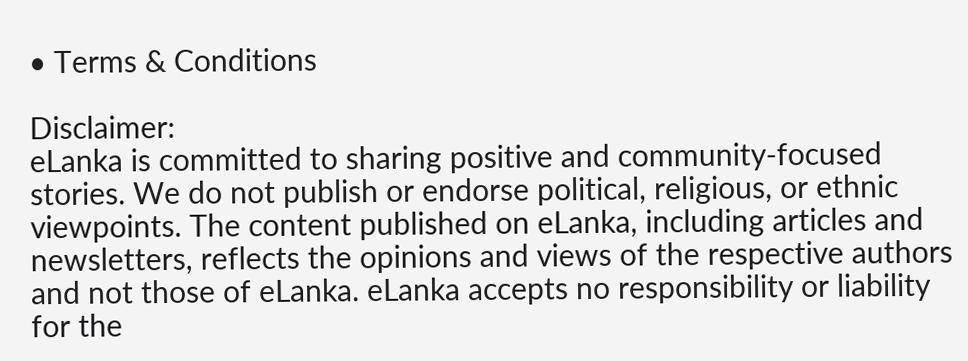• Terms & Conditions

Disclaimer:
eLanka is committed to sharing positive and community-focused stories. We do not publish or endorse political, religious, or ethnic viewpoints. The content published on eLanka, including articles and newsletters, reflects the opinions and views of the respective authors and not those of eLanka. eLanka accepts no responsibility or liability for the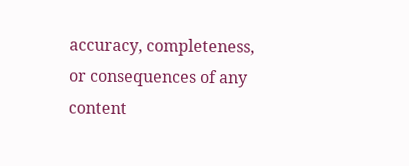accuracy, completeness, or consequences of any content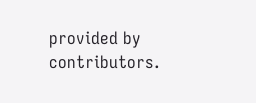provided by contributors.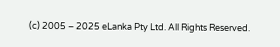(c) 2005 – 2025 eLanka Pty Ltd. All Rights Reserved.